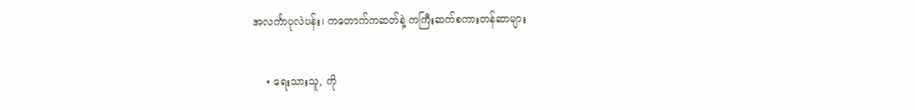အလင်္ကာပုလဲပန်း၊ ကတောက်ကဆတ်နဲ့ ကကြီးဆက်စကားတန်ဆာများ

    • ရေးသားသူ, ကို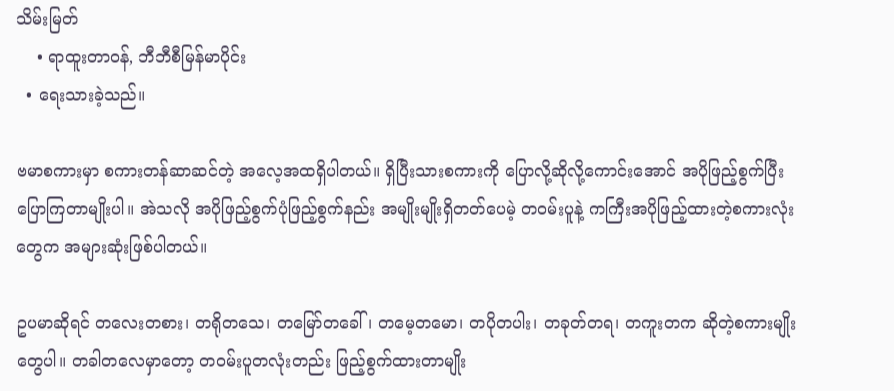သိမ်းမြတ်
    • ရာထူးတာဝန်, ဘီဘီစီမြန်မာပိုင်း
  • ရေးသားခဲ့သည်။

ဗမာစကားမှာ စကားတန်ဆာဆင်တဲ့ အလေ့အထရှိပါတယ်။ ရှိပြီးသားစကားကို ပြောလို့ဆိုလို့ကောင်းအောင် အပိုဖြည့်စွက်ပြီး ပြောကြတာမျိုးပါ။ အဲသလို အပိုဖြည့်စွက်ပုံဖြည့်စွက်နည်း အမျိုးမျိုးရှိတတ်ပေမဲ့ တဝမ်းပူနဲ့ ကကြီးအပိုဖြည့်ထားတဲ့စကားလုံးတွေက အများဆုံးဖြစ်ပါတယ်။

ဥပမာဆိုရင် တလေးတစား၊ တရိုတသေ၊ တမြော်တခေါ်၊ တမေ့တမော၊ တပိုတပါး၊ တခုတ်တရ၊ တကူးတက ဆိုတဲ့စကားမျိုးတွေပါ။ တခါတလေမှာတော့ တဝမ်းပူတလုံးတည်း ဖြည့်စွက်ထားတာမျိုး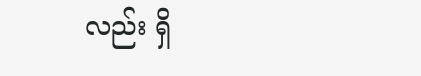လည်း ရှိ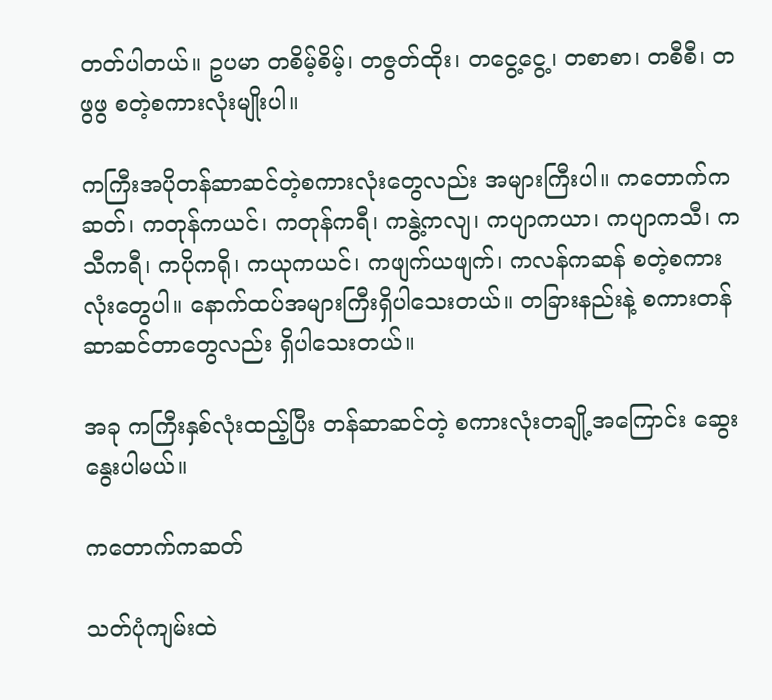တတ်ပါတယ်။ ဥပမာ တစိမ့်စိမ့်၊ တဇွတ်ထိုး၊ တငွေ့ငွေ့၊ တစာစာ၊ တစီစီ၊ တဖွဖွ စတဲ့စကားလုံးမျိုးပါ။

ကကြီးအပိုတန်ဆာဆင်တဲ့စကားလုံးတွေလည်း အများကြီးပါ။ ကတောက်ကဆတ်၊ ကတုန်ကယင်၊ ကတုန်ကရီ၊ ကနွဲ့ကလျ၊ ကပျာကယာ၊ ကပျာကသီ၊ ကသီကရီ၊ ကပိုကရို၊ ကယုကယင်၊ ကဖျက်ယဖျက်၊ ကလန်ကဆန် စတဲ့စကားလုံးတွေပါ။ နောက်ထပ်အများကြီးရှိပါသေးတယ်။ တခြားနည်းနဲ့ စကားတန်ဆာဆင်တာတွေလည်း ရှိပါသေးတယ်။

အခု ကကြီးနှစ်လုံးထည့်ပြီး တန်ဆာဆင်တဲ့ စကားလုံးတချို့အကြောင်း ဆွေးနွေးပါမယ်။

ကတောက်ကဆတ်

သတ်ပုံကျမ်းထဲ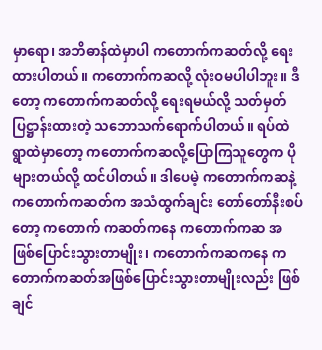မှာရော၊ အဘိဓာန်ထဲမှာပါ ကတောက်ကဆတ်လို့ ရေးထားပါတယ်။ ကတောက်ကဆလို့ လုံးဝမပါပါဘူး။ ဒီတော့ ကတောက်ကဆတ်လို့ ရေးရမယ်လို့ သတ်မှတ်ပြဋ္ဌာန်းထားတဲ့ သဘောသက်ရောက်ပါတယ်။ ရပ်ထဲရွာထဲမှာတော့ ကတောက်ကဆလို့ပြောကြသူတွေက ပိုများတယ်လို့ ထင်ပါတယ်။ ဒါပေမဲ့ ကတောက်ကဆနဲ့ ကတောက်ကဆတ်က အသံထွက်ချင်း တော်တော်နီးစပ်တော့ ကတောက် ကဆတ်ကနေ ကတောက်ကဆ အဖြစ်ပြောင်းသွားတာမျိုး၊ ကတောက်ကဆကနေ ကတောက်ကဆတ်အဖြစ်ပြောင်းသွားတာမျိုးလည်း ဖြစ်ချင်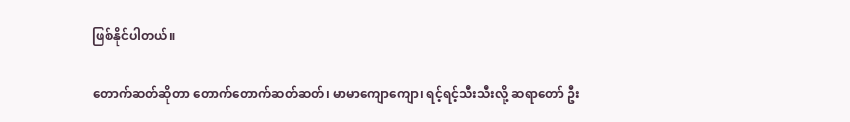ဖြစ်နိုင်ပါတယ်။

တောက်ဆတ်ဆိုတာ တောက်တောက်ဆတ်ဆတ်၊ မာမာကျောကျော၊ ရင့်ရင့်သီးသီးလို့ ဆရာတော် ဦး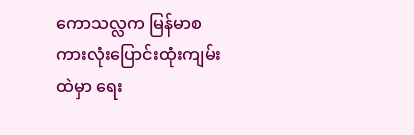ကောသလ္လက မြန်မာစကားလုံးပြောင်းထုံးကျမ်းထဲမှာ ရေး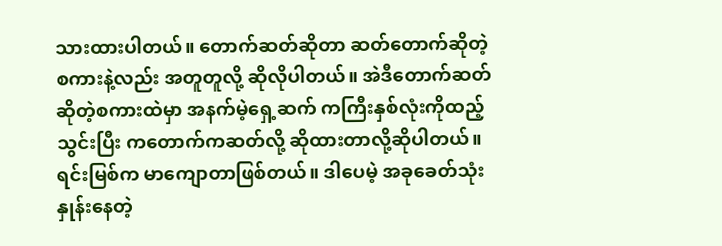သားထားပါတယ်။ တောက်ဆတ်ဆိုတာ ဆတ်တောက်ဆိုတဲ့စကားနဲ့လည်း အတူတူလို့ ဆိုလိုပါတယ်။ အဲဒီတောက်ဆတ် ဆိုတဲ့စကားထဲမှာ အနက်မဲ့ရှေ့ဆက် ကကြီးနှစ်လုံးကိုထည့်သွင်းပြီး ကတောက်ကဆတ်လို့ ဆိုထားတာလို့ဆိုပါတယ်။ ရင်းမြစ်က မာကျောတာဖြစ်တယ်။ ဒါပေမဲ့ အခုခေတ်သုံးနှုန်းနေတဲ့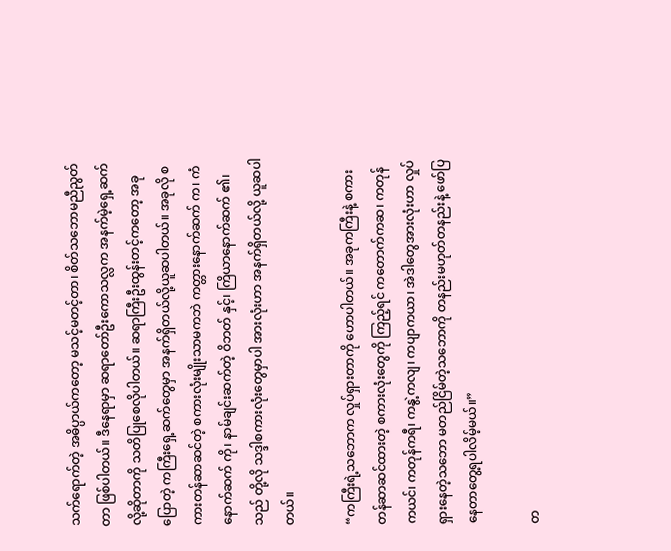သက်ရောက်တဲ့ အဓိပ္ပာယ်ကတော့ မသင့်မတင့်တာ၊ စိတ်သဘောမညီညွတ်တာ ဖြစ်ပါတယ်။ ဒီနေရာမှာ ဆရာတော်ဦးကောသလ္လက အနက်မဲ့ရှေ့ဆက်လို့ဆိုတာကို သတိပြုစေလိုပါတယ်။ ဆရာကြီးဦးထွန်းတင့်ကတော့ အခုပြောတဲ့ ကကြီးရှေ့ဆက်တွေမှာ အနက်ရှိတယ်လို့ယူဆပါတယ်။ အခုလို စကားတန်ဆာဆင်တဲ့ စကားလုံးမျိုးသာမကဘဲ ကတ္တားနောက်ဆက် က၊ ကံနောက်ဆက် ကို၊ နာမ်ချင်းဆက်တဲ့ ဝိဘတ် နှင့်၊ ကြိယာနောက်ဆက် ၏၊ သည် တို့လို သဒ္ဒါစကားလုံးတွေမှာပါ အားလုံးဟာ အနက်ရှိတယ်လို့ ယူဆပါတယ်။

“ကကြီးရဲ့သဘောက လှုပ်ရှားတာကို ဟောပါတယ်။ အခုကကြီးနဲ့ စကားတန်ဆာဆင်ထားတဲ့ စကားလုံးတွေကို ကြည့်ရင် ကတောက်ကဆ၊ ကတုန်ကယင်၊ ကတုန်ကရီ၊ ကနွဲ့ကလျ၊ ကပျာကယာ၊ အဲဒါတွေအားလုံးဟာ လှုပ်ရှားနေတဲ့သဘော မတည်ငြိမ်တဲ့သဘောကို တနည်းမဟုတ်တနည်းနဲ့ ဖော်ပြနေတာတွေ့ရပါလိမ့်မယ်။”

တ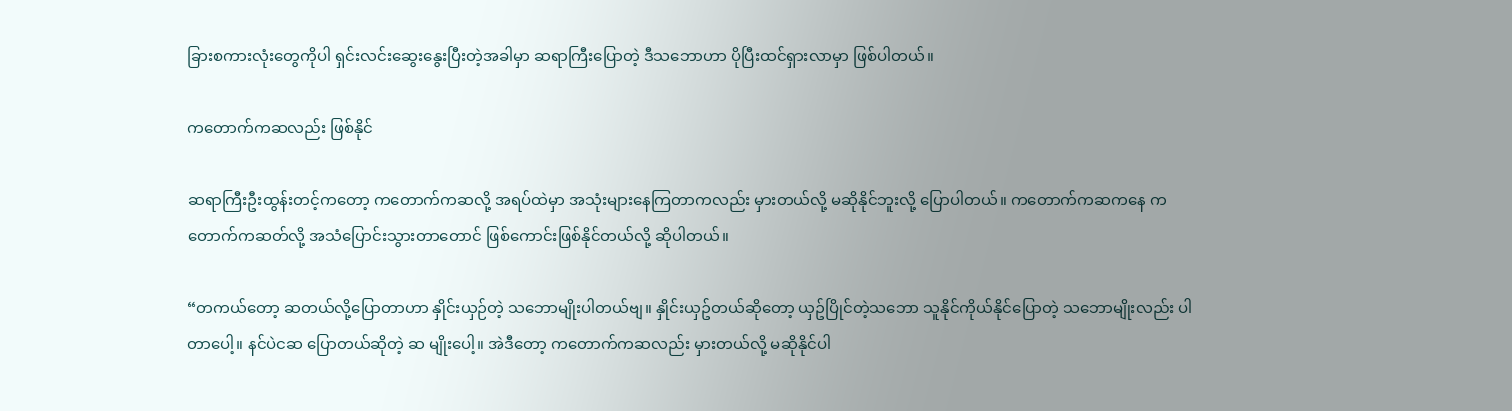ခြားစကားလုံးတွေကိုပါ ရှင်းလင်းဆွေးနွေးပြီးတဲ့အခါမှာ ဆရာကြီးပြောတဲ့ ဒီသဘောဟာ ပိုပြီးထင်ရှားလာမှာ ဖြစ်ပါတယ်။

ကတောက်ကဆလည်း ဖြစ်နိုင်

ဆရာကြီးဦးထွန်းတင့်ကတော့ ကတောက်ကဆလို့ အရပ်ထဲမှာ အသုံးများနေကြတာကလည်း မှားတယ်လို့ မဆိုနိုင်ဘူးလို့ ပြောပါတယ်။ ကတောက်ကဆကနေ ကတောက်ကဆတ်လို့ အသံပြောင်းသွားတာတောင် ဖြစ်ကောင်းဖြစ်နိုင်တယ်လို့ ဆိုပါတယ်။

“တကယ်တော့ ဆတယ်လို့ပြောတာဟာ နှိုင်းယှဉ်တဲ့ သဘောမျိုးပါတယ်ဗျ။ နှိုင်းယှဥ်တယ်ဆိုတော့ ယှဥ်ပြိုင်တဲ့သဘော သူနိုင်ကိုယ်နိုင်ပြောတဲ့ သဘောမျိုးလည်း ပါတာပေါ့။ နင်ပဲငဆ ပြောတယ်ဆိုတဲ့ ဆ မျိုးပေါ့။ အဲဒီတော့ ကတောက်ကဆလည်း မှားတယ်လို့ မဆိုနိုင်ပါ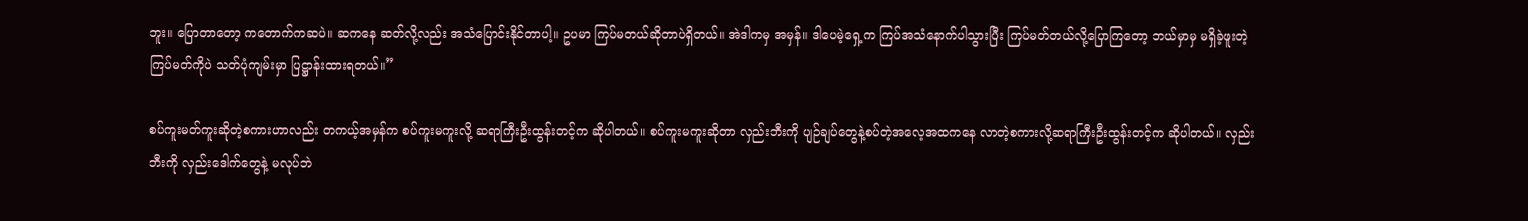ဘူး။ ပြောတာတော့ ကတောက်ကဆပဲ။ ဆကနေ ဆတ်လို့လည်း အသံပြောင်းနိုင်တာပါ့။ ဥပမာ ကြပ်မတယ်ဆိုတာပဲရှိတယ်။ အဲဒါကမှ အမှန်။ ဒါပေမဲ့ရှေ့က ကြပ်အသံနောက်ပါသွားပြီး ကြပ်မတ်တယ်လို့ပြောကြတော့ ဘယ်မှာမှ မရှိခဲ့ဖူးတဲ့ ကြပ်မတ်ကိုပဲ သတ်ပုံကျမ်းမှာ ပြဋ္ဌာန်းထားရတယ်။”

စပ်ကူးမတ်ကူးဆိုတဲ့စကားဟာလည်း တကယ့်အမှန်က စပ်ကူးမကူးလို့ ဆရာကြီးဦးထွန်းတင့်က ဆိုပါတယ်။ စပ်ကူးမကူးဆိုတာ လှည်းဘီးကို ပျဉ်ချပ်တွေနဲ့စပ်တဲ့အလေ့အထကနေ လာတဲ့စကားလို့ဆရာကြီးဦးထွန်းတင့်က ဆိုပါတယ်။ လှည်းဘီးကို လှည်းဒေါက်တွေနဲ့ မလုပ်ဘဲ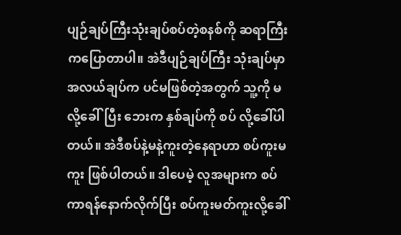ပျဉ်ချပ်ကြီးသုံးချပ်စပ်တဲ့စနစ်ကို ဆရာကြီးကပြောတာပါ။ အဲဒီပျဉ်ချပ်ကြီး သုံးချပ်မှာ အလယ်ချပ်က ပင်မဖြစ်တဲ့အတွက် သူ့ကို မ လို့ခေါ်ပြီး ဘေးက နှစ်ချပ်ကို စပ် လို့ခေါ်ပါတယ်။ အဲဒီစပ်နဲ့မနဲ့ကူးတဲ့နေရာဟာ စပ်ကူးမကူး ဖြစ်ပါတယ်။ ဒါပေမဲ့ လူအများက စပ်ကာရန်နောက်လိုက်ပြီး စပ်ကူးမတ်ကူးလို့ခေါ်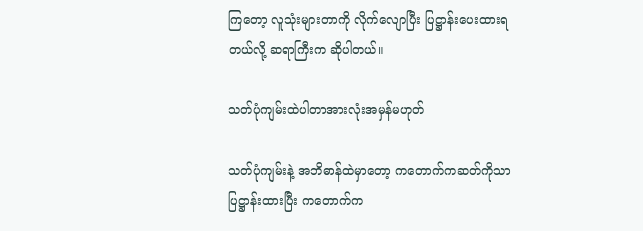ကြတော့ လူသုံးများတာကို လိုက်လျောပြီး ပြဋ္ဌာန်းပေးထားရတယ်လို့ ဆရာကြီးက ဆိုပါတယ်။

သတ်ပုံကျမ်းထဲပါတာအားလုံးအမှန်မဟုတ်

သတ်ပုံကျမ်းနဲ့ အဘိဓာန်ထဲမှာတော့ ကတောက်ကဆတ်ကိုသာ ပြဋ္ဌာန်းထားပြီး ကတောက်က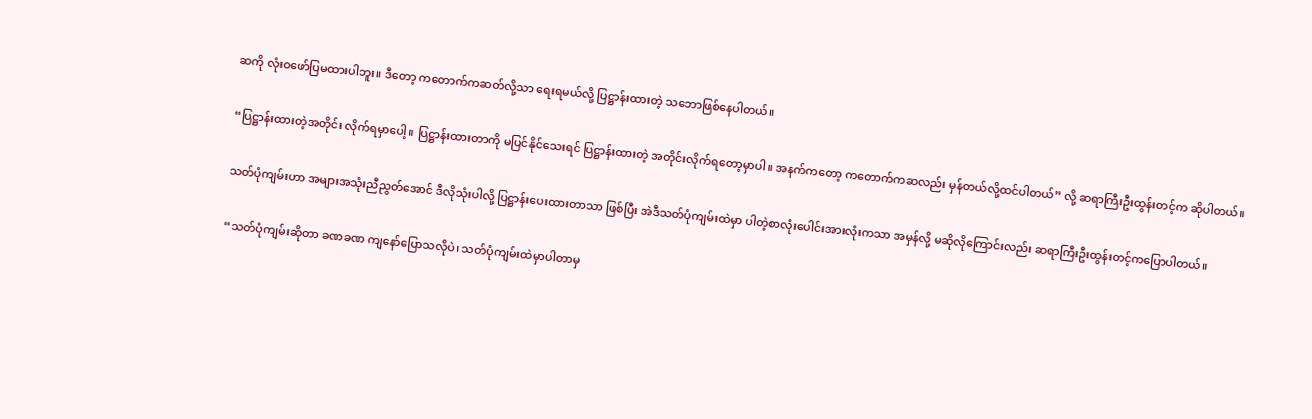ဆကို လုံးဝဖော်ပြမထားပါဘူး။ ဒီတော့ ကတောက်ကဆတ်လို့သာ ရေးရမယ်လို့ ပြဋ္ဌာန်းထားတဲ့ သဘောဖြစ်နေပါတယ်။

“ပြဋ္ဌာန်းထားတဲ့အတိုင်း လိုက်ရမှာပေါ့။ ပြဋ္ဌာန်းထားတာကို မပြင်နိုင်သေးရင် ပြဋ္ဌာန်းထားတဲ့ အတိုင်းလိုက်ရတော့မှာပါ။ အနက်ကတော့ ကတောက်ကဆလည်း မှန်တယ်လို့ထင်ပါတယ်” လို့ ဆရာကြီးဦးထွန်းတင့်က ဆိုပါတယ်။

သတ်ပုံကျမ်းဟာ အများအသုံးညီညွတ်အောင် ဒီလိုသုံးပါလို့ ပြဋ္ဌာန်းပေးထားတာသာ ဖြစ်ပြီး အဲဒီသတ်ပုံကျမ်းထဲမှာ ပါတဲ့စာလုံးပေါင်းအားလုံးကသာ အမှန်လို့ မဆိုလိုကြောင်းလည်း ဆရာကြီးဦးထွန်းတင့်ကပြောပါတယ်။

“သတ်ပုံကျမ်းဆိုတာ ခဏခဏ ကျနော်ပြောသလိုပဲ၊ သတ်ပုံကျမ်းထဲမှာပါတာမှ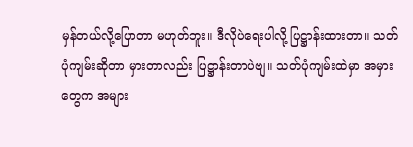မှန်တယ်လို့ပြောတာ မဟုတ်ဘူး။ ဒီလိုပဲရေးပါလို့ ပြဋ္ဌာန်းထားတာ။ သတ်ပုံကျမ်းဆိုတာ မှားတာလည်း ပြဋ္ဌာန်းတာပဲဗျ။ သတ်ပုံကျမ်းထဲမှာ အမှားတွေက အများ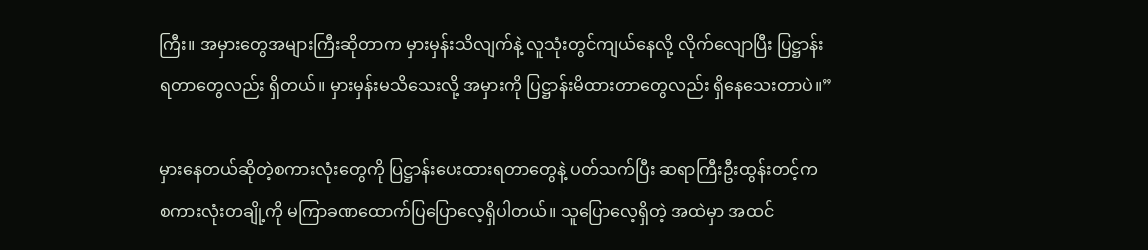ကြီး။ အမှားတွေအများကြီးဆိုတာက မှားမှန်းသိလျက်နဲ့ လူသုံးတွင်ကျယ်နေလို့ လိုက်လျောပြီး ပြဋ္ဌာန်းရတာတွေလည်း ရှိတယ်။ မှားမှန်းမသိသေးလို့ အမှားကို ပြဋ္ဌာန်းမိထားတာတွေလည်း ရှိနေသေးတာပဲ။”

မှားနေတယ်ဆိုတဲ့စကားလုံးတွေကို ပြဋ္ဌာန်းပေးထားရတာတွေနဲ့ ပတ်သက်ပြီး ဆရာကြီးဦးထွန်းတင့်က စကားလုံးတချို့ကို မကြာခဏထောက်ပြပြောလေ့ရှိပါတယ်။ သူပြောလေ့ရှိတဲ့ အထဲမှာ အထင်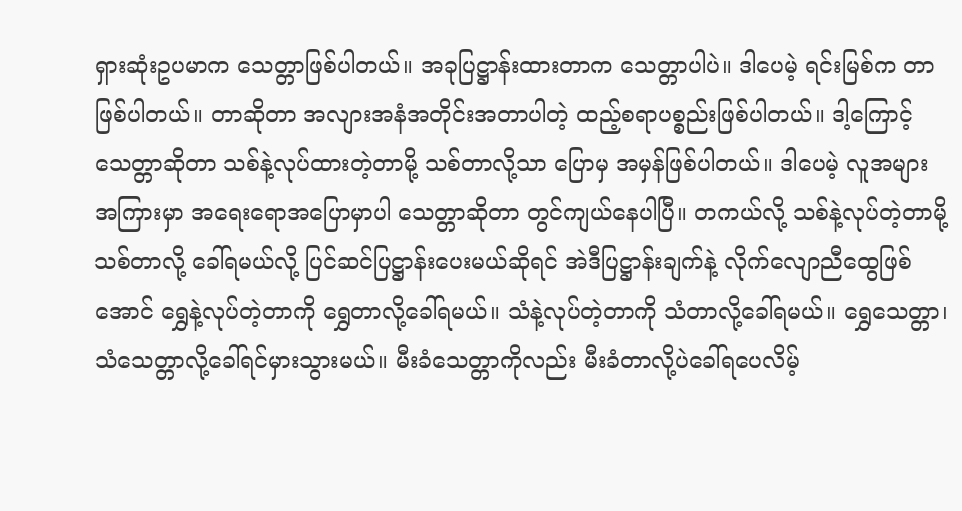ရှားဆုံးဥပမာက သေတ္တာဖြစ်ပါတယ်။ အခုပြဋ္ဌာန်းထားတာက သေတ္တာပါပဲ။ ဒါပေမဲ့ ရင်းမြစ်က တာဖြစ်ပါတယ်။ တာဆိုတာ အလျားအနံအတိုင်းအတာပါတဲ့ ထည့်စရာပစ္စည်းဖြစ်ပါတယ်။ ဒါ့ကြောင့် သေတ္တာဆိုတာ သစ်နဲ့လုပ်ထားတဲ့တာမို့ သစ်တာလို့သာ ပြောမှ အမှန်ဖြစ်ပါတယ်။ ဒါပေမဲ့ လူအများအကြားမှာ အရေးရောအပြောမှာပါ သေတ္တာဆိုတာ တွင်ကျယ်နေပါပြီ။ တကယ်လို့ သစ်နဲ့လုပ်တဲ့တာမို့ သစ်တာလို့ ခေါ်ရမယ်လို့ ပြင်ဆင်ပြဋ္ဌာန်းပေးမယ်ဆိုရင် အဲဒီပြဋ္ဌာန်းချက်နဲ့ လိုက်လျောညီထွေဖြစ်အောင် ရွှေနဲ့လုပ်တဲ့တာကို ရွှေတာလို့ခေါ်ရမယ်။ သံနဲ့လုပ်တဲ့တာကို သံတာလို့ခေါ်ရမယ်။ ရွှေသေတ္တာ၊ သံသေတ္တာလို့ခေါ်ရင်မှားသွားမယ်။ မီးခံသေတ္တာကိုလည်း မီးခံတာလို့ပဲခေါ်ရပေလိမ့်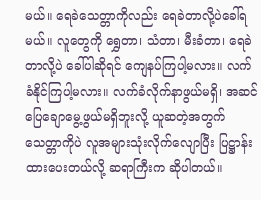မယ်။ ရေခဲသေတ္တာကိုလည်း ရေခဲတာလို့ပဲခေါ်ရမယ်။ လူတွေကို ရွှေတာ၊ သံတာ၊ မီးခံတာ၊ ရေခဲတာလို့ပဲ ခေါ်ပါဆိုရင် ကျေနပ်ကြပါ့မလား။ လက်ခံနိုင်ကြပါ့မလား။ လက်ခံလိုက်နာဖွယ်မရှိ၊ အဆင်ပြေချောမွေ့ဖွယ်မရှိဘူးလို့ ယူဆတဲ့အတွက် သေတ္တာကိုပဲ လူအများသုံးလိုက်လျောပြီး ပြဋ္ဌာန်းထားပေးတယ်လို့ ဆရာကြီးက ဆိုပါတယ်။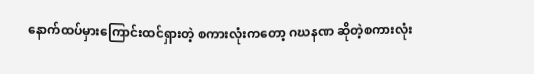နောက်ထပ်မှားကြောင်းထင်ရှားတဲ့ စကားလုံးကတော့ ဂဃနဏ ဆိုတဲ့စကားလုံး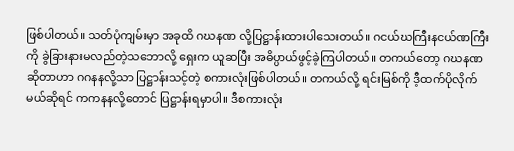ဖြစ်ပါတယ်။ သတ်ပုံကျမ်းမှာ အခုထိ ဂဃနဏ လို့ပြဋ္ဌာန်းထားပါသေးတယ်။ ဂငယ်ဃကြီးနငယ်ဏကြီးကို ခွဲခြားနားမလည်တဲ့သဘောလို့ ရှေးက ယူဆပြီး အဓိပ္ပာယ်ဖွင့်ခဲ့ကြပါတယ်။ တကယ်တော့ ဂဃနဏဆိုတာဟာ ဂဂနနလို့သာ ပြဋ္ဌာန်းသင့်တဲ့ စကားလုံးဖြစ်ပါတယ်။ တကယ်လို့ ရင်းမြစ်ကို ဒီ့ထက်ပိုလိုက်မယ်ဆိုရင် ကကနနလို့တောင် ပြဋ္ဌာန်းရမှာပါ။ ဒီစကားလုံး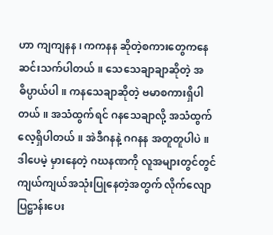ဟာ ကျကျနန၊ ကကနန ဆိုတဲ့စကားတွေကနေ ဆင်းသက်ပါတယ်။ သေသေချာချာဆိုတဲ့ အဓိပ္ပာယ်ပါ။ ကနသေချာဆိုတဲ့ ဗမာစကားရှိပါတယ်။ အသံထွက်ရင် ဂနသေချာလို့ အသံထွက်လေ့ရှိပါတယ်။ အဲဒီဂနနဲ့ ဂဂနန အတူတူပါပဲ။ ဒါပေမဲ့ မှားနေတဲ့ ဂဃနဏကို လူအများတွင်တွင်ကျယ်ကျယ်အသုံးပြုနေတဲ့အတွက် လိုက်လျောပြဋ္ဌာန်းပေး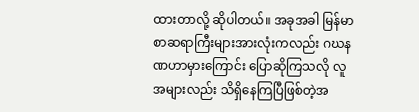ထားတာလို့ ဆိုပါတယ်။ အခုအခါ မြန်မာစာဆရာကြီးများအားလုံးကလည်း ဂဃနဏဟာမှားကြောင်း ပြောဆိုကြသလို လူအများလည်း သိရှိနေကြပြီဖြစ်တဲ့အ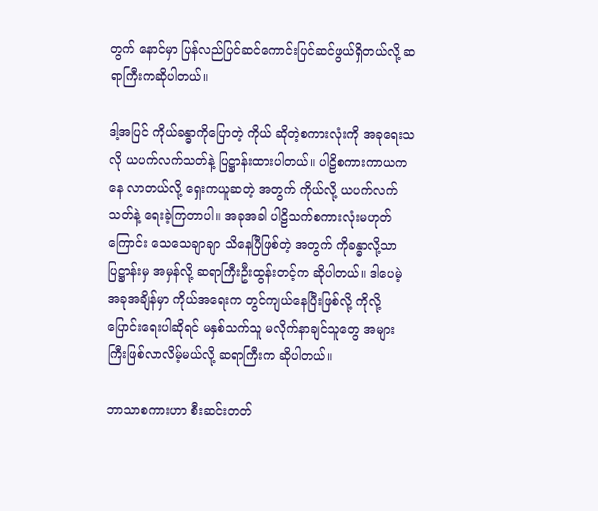တွက် နောင်မှာ ပြန်လည်ပြင်ဆင်ကောင်းပြင်ဆင်ဖွယ်ရှိတယ်လို့ ဆရာကြီးကဆိုပါတယ်။

ဒါ့အပြင် ကိုယ်ခန္ဓာကိုပြောတဲ့ ကိုယ် ဆိုတဲ့စကားလုံးကို အခုရေးသလို ယပက်လက်သတ်နဲ့ ပြဋ္ဌာန်းထားပါတယ်။ ပါဠိစကားကာယကနေ လာတယ်လို့ ရှေးကယူဆတဲ့ အတွက် ကိုယ်လို့ ယပက်လက်သတ်နဲ့ ရေးခဲ့ကြတာပါ။ အခုအခါ ပါဠိသက်စကားလုံးမဟုတ်ကြောင်း သေသေချာချာ သိနေပြီဖြစ်တဲ့ အတွက် ကိုခန္ဓာလို့သာ ပြဋ္ဌာန်းမှ အမှန်လို့ ဆရာကြီးဦးထွန်းတင့်က ဆိုပါတယ်။ ဒါပေမဲ့ အခုအချိန်မှာ ကိုယ်အရေးက တွင်ကျယ်နေပြီးဖြစ်လို့ ကိုလို့ ပြောင်းရေးပါဆိုရင် မနှစ်သက်သူ မလိုက်နာချင်သူတွေ အများကြီးဖြစ်လာလိမ့်မယ်လို့ ဆရာကြီးက ဆိုပါတယ်။

ဘာသာစကားဟာ စီးဆင်းတတ်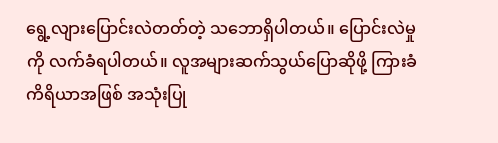ရွေ့လျားပြောင်းလဲတတ်တဲ့ သဘောရှိပါတယ်။ ပြောင်းလဲမှုကို လက်ခံရပါတယ်။ လူအများဆက်သွယ်ပြောဆိုဖို့ ကြားခံကိရိယာအဖြစ် အသုံးပြု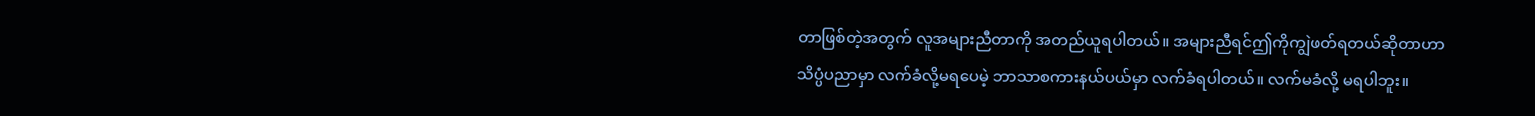တာဖြစ်တဲ့အတွက် လူအများညီတာကို အတည်ယူရပါတယ်။ အများညီရင်ဤကိုကျွဲဖတ်ရတယ်ဆိုတာဟာ သိပ္ပံပညာမှာ လက်ခံလို့မရပေမဲ့ ဘာသာစကားနယ်ပယ်မှာ လက်ခံရပါတယ်။ လက်မခံလို့ မရပါဘူး။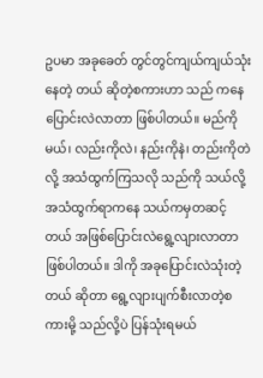ဥပမာ အခုခေတ် တွင်တွင်ကျယ်ကျယ်သုံးနေတဲ့ တယ် ဆိုတဲ့စကားဟာ သည် ကနေ ပြောင်းလဲလာတာ ဖြစ်ပါတယ်။ မည်ကိုမယ်၊ လည်းကိုလဲ၊ နည်းကိုနဲ၊ တည်းကိုတဲလို့ အသံထွက်ကြသလို သည်ကို သယ်လို့ အသံထွက်ရာကနေ သယ်ကမှတဆင့် တယ် အဖြစ်ပြောင်းလဲရွေ့လျားလာတာ ဖြစ်ပါတယ်။ ဒါကို အခုပြောင်းလဲသုံးတဲ့ တယ် ဆိုတာ ရွေ့လျားပျက်စီးလာတဲ့စကားမို့ သည်လို့ပဲ ပြန်သုံးရမယ်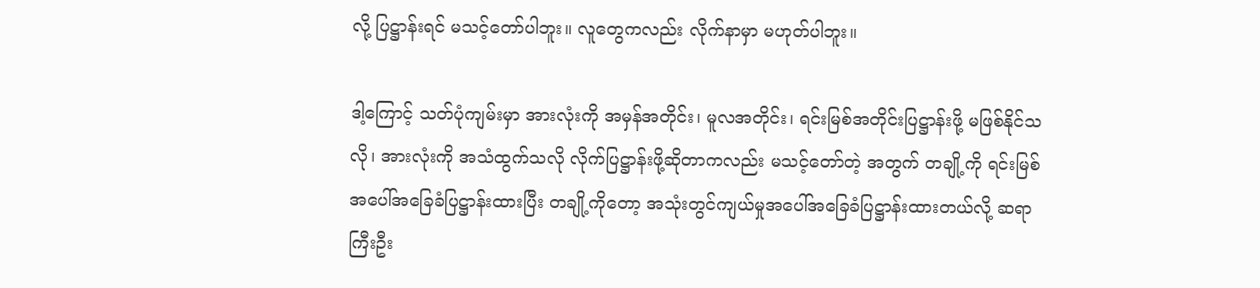လို့ ပြဋ္ဌာန်းရင် မသင့်တော်ပါဘူး။ လူတွေကလည်း လိုက်နာမှာ မဟုတ်ပါဘူး။

ဒါ့ကြောင့် သတ်ပုံကျမ်းမှာ အားလုံးကို အမှန်အတိုင်း၊ မူလအတိုင်း၊ ရင်းမြစ်အတိုင်းပြဋ္ဌာန်းဖို့ မဖြစ်နိုင်သလို၊ အားလုံးကို အသံထွက်သလို လိုက်ပြဋ္ဌာန်းဖို့ဆိုတာကလည်း မသင့်တော်တဲ့ အတွက် တချို့ကို ရင်းမြစ်အပေါ်အခြေခံပြဋ္ဌာန်းထားပြီး တချို့ကိုတော့ အသုံးတွင်ကျယ်မှုအပေါ်အခြေခံပြဋ္ဌာန်းထားတယ်လို့ ဆရာကြီးဦး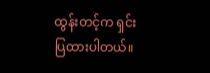ထွန်းတင့်က ရှင်းပြထားပါတယ်။